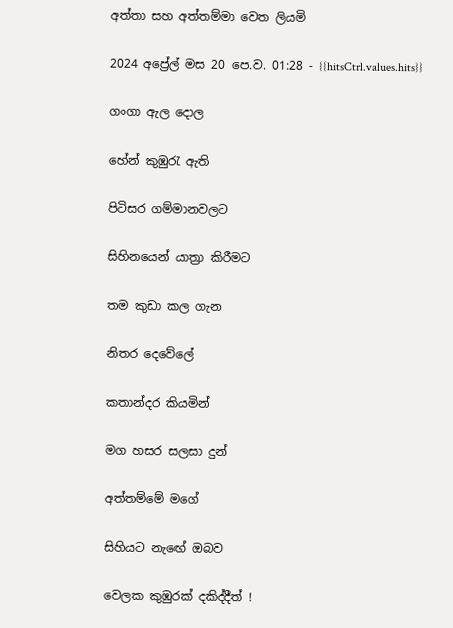අත්තා සහ අත්තම්මා වෙත ලියමි

2024 අප්‍රේල් මස 20 පෙ.ව. 01:28 - {{hitsCtrl.values.hits}}

ගංගා ඇල දොල

හේන් කුඹුරැ ඇති

පිටිසර ගම්මානවලට

සිහිනයෙන් යාත්‍රා කිරීමට

තම කුඩා කල ගැන‍

නිතර දෙවේලේ

කතාන්දර කියමින්

මග හසර සලසා දුන්

අත්තම්මේ මගේ

සිහියට නැඟේ ඔබව‍

වෙලක කුඹුරක් දකිද්දීත් !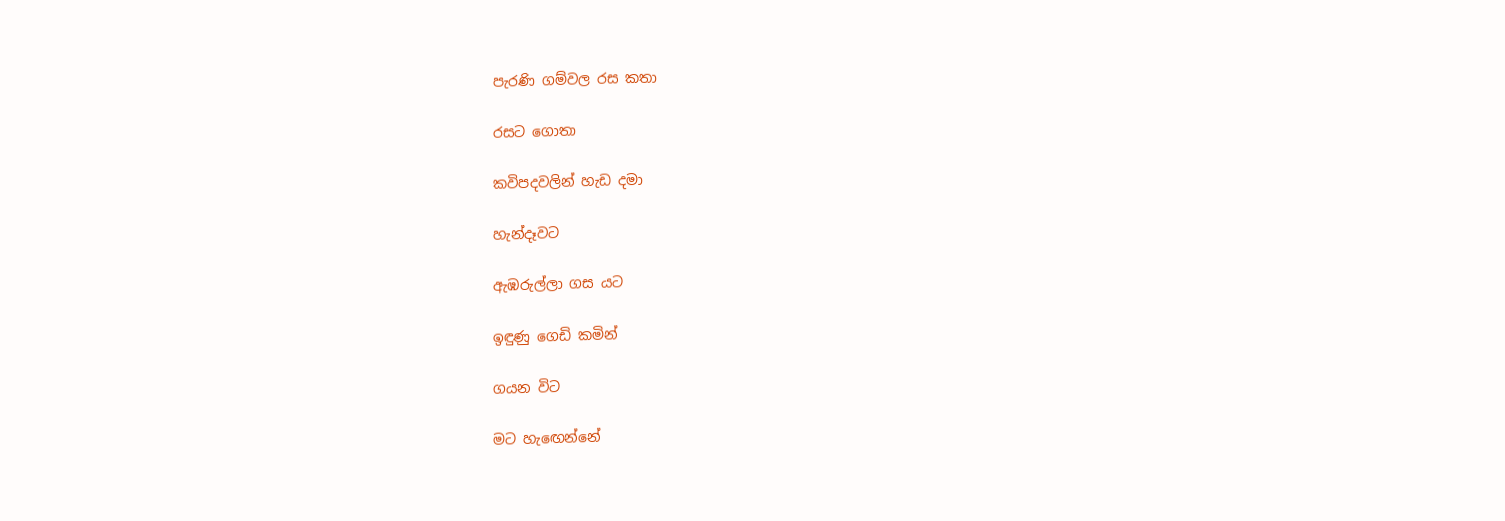පැරණි ගම්වල රස කතා

රසට ගොතා

කවිපදවලින් හැඩ දමා

හැන්දෑවට

ඇඹරුල්ලා ගස යට‍

ඉඳුණු ගෙඩි කමින්

ගයන විට

මට හැඟෙන්නේ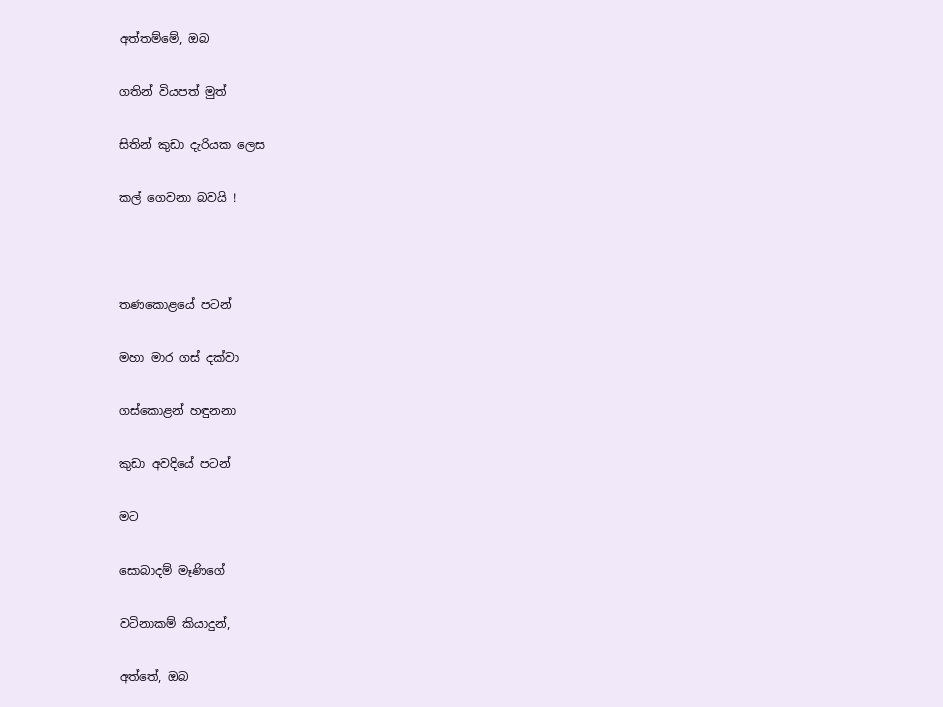අත්තම්මේ, ඔබ

ගතින් වියපත් මුත්

සිතින් කුඩා දැරියක ලෙස

කල් ගෙවනා බවයි !



තණකොළයේ පටන්

මහා මාර ගස් දක්වා

ගස්කොළන් හඳුනනා

කුඩා අවදියේ පටන්

මට

සොබාදම් මෑණිගේ

වටිනාකම් කියාදුන්,

අත්තේ, ඔබ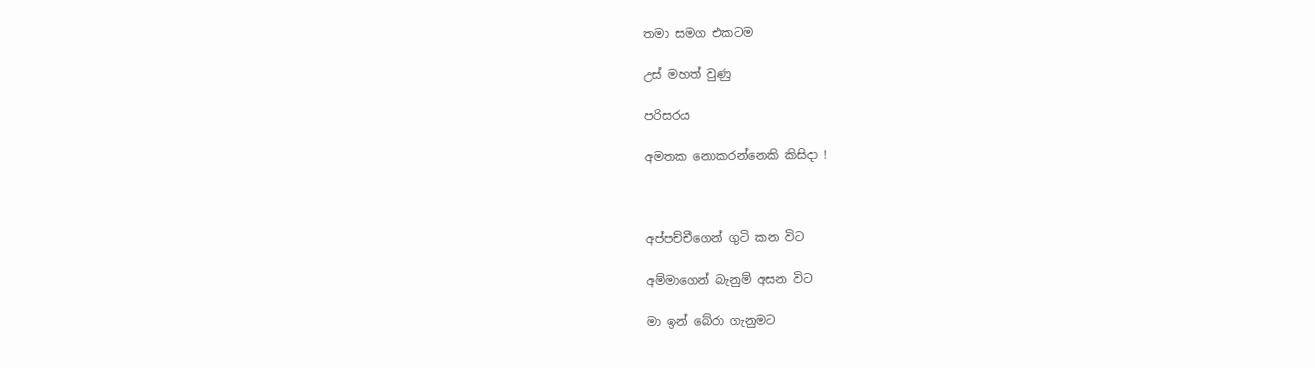තමා සමග එකටම

උස් මහත් වුණු

පරිසරය

අමතක නොකරන්නෙකි කිසිදා !



අප්පච්චීගෙන් ගුටි කන විට

අම්මාගෙන් බැනුම් අසන විට‍

මා ඉන් බේරා ගැනුමට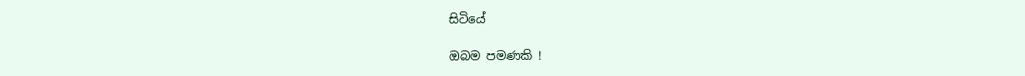සිටියේ

ඔබම පමණකි !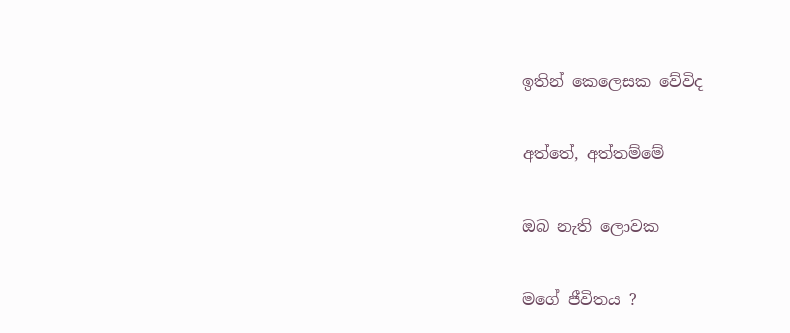ඉතින් කෙලෙසක වේවිද

අත්තේ, අත්තම්මේ

ඔබ නැති ලොවක

මගේ ජීවිතය ?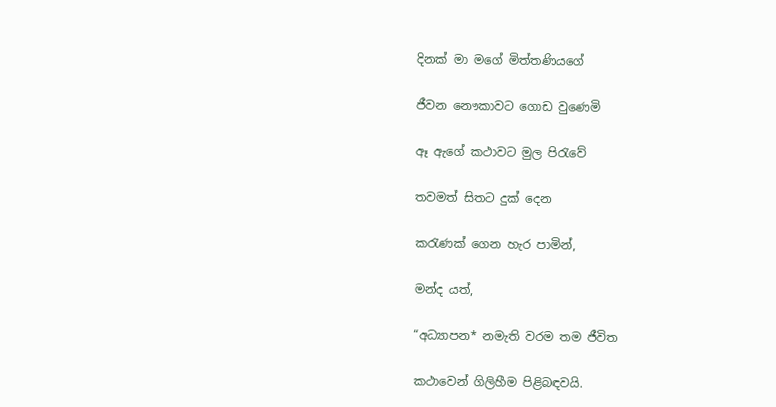දිනක් මා මගේ මිත්තණියගේ

ජීවන නෞකාවට ගොඩ වුණෙමි

ඈ ඇගේ කථාවට මුල පිරැවේ

තවමත් සිතට දුක් දෙන

කරැණක් ගෙන හැර පාමින්,

මන්ද යත්,

“අධ්‍යාපන* නමැති වරම තම ජීවිත

කථාවෙන් ගිලිහීම පිළිබඳවයි.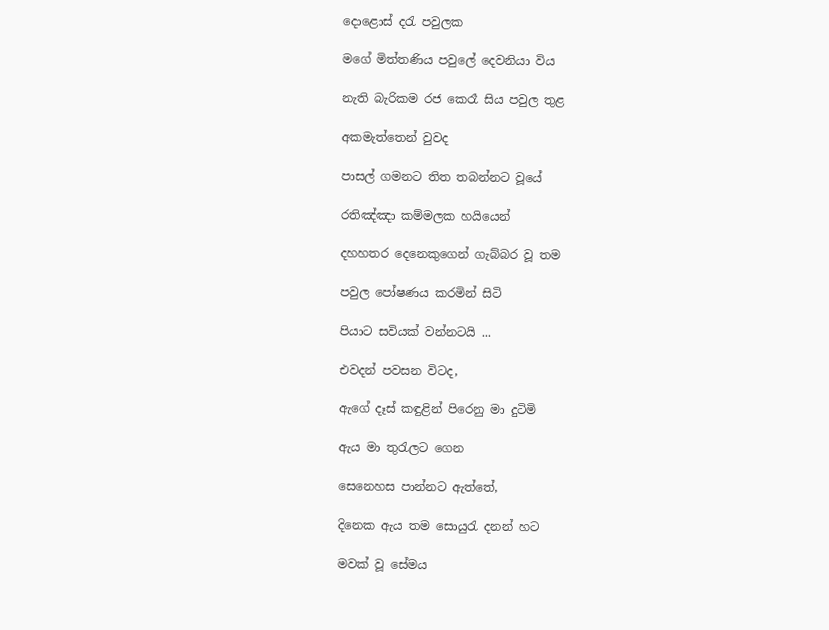දොළොස් දරැ පවුලක

මගේ මිත්තණිය පවුලේ දෙවනියා විය

නැති බැරිකම රජ කෙරෑ සිය පවුල තුළ

අකමැත්තෙන් වුවද

පාසල් ගමනට තිත තබන්නට වූයේ

රතිඤ්ඤා කම්මලක හයියෙන්

දහහතර දෙනෙකුගෙන් ගැබ්බර වූ තම

පවුල පෝෂණය කරමින් සිටි

පියාට සවියක් වන්නටයි ...

එවදන් පවසන විටද,

ඇගේ දෑස් කඳුළින් පිරෙනු මා දුටිමි

ඇය මා තුරැලට ගෙන

සෙනෙහස පාන්නට ඇත්තේ,

දිනෙක ඇය තම සොයුරැ දනන් හට

මවක් වූ සේමය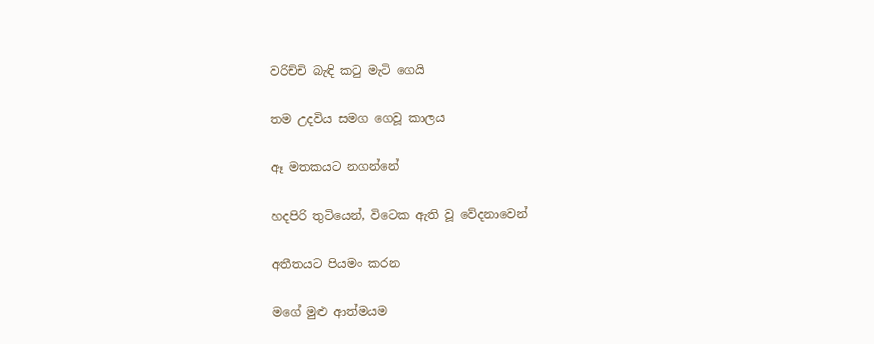වරිච්චි බැඳි කටු මැටි ගෙයි

තම උදවිය සමග ගෙවූ කාලය

ඈ මතකයට නගන්නේ

හදපිරි තුටියෙන්, විටෙක ඇති වූ වේදනාවෙන්

අතීතයට පියමං කරන

මගේ මුළු ආත්මයම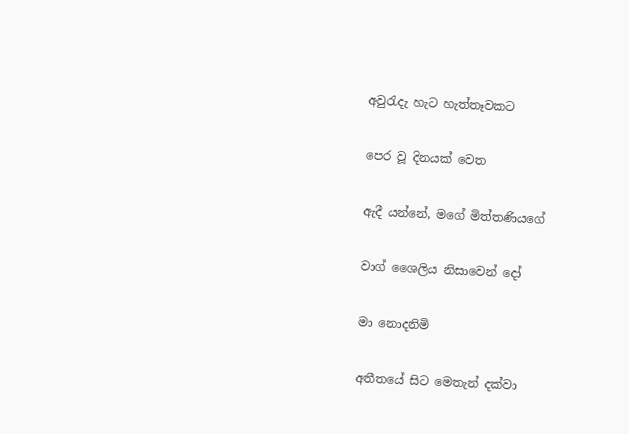අවුරැදැ හැට හැත්තෑවකට

පෙර වූ දිනයක් වෙත

ඇදී යන්නේ, මගේ මිත්තණියගේ

වාග් ශෛලිය නිසාවෙන් දෝ

මා නොදනිමි

අතීතයේ සිට මෙතැන් දක්වා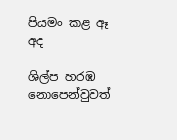පියමං කළ ඈ අද

ශිල්ප හරඹ නොපෙන්වුවත්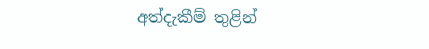අත්දැකීම් තුළින්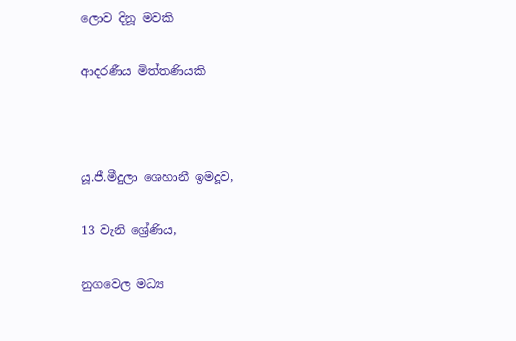ලොව දිනූ මවකි

ආදරණීය මිත්තණියකි



යූ.ජී.මීදුලා ශෙහානී ඉමදූව,

13 වැනි ශ්‍රේණිය,

නුගවෙල මධ්‍ය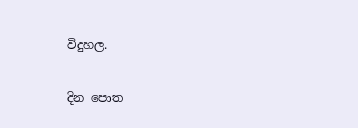විදුහල.

දින පොත